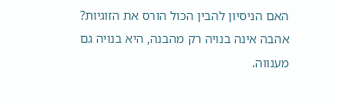האם הניסיון להבין הכול הורס את הזוגיות?
אהבה אינה בנויה רק מהבנה, היא בנויה גם מענווה.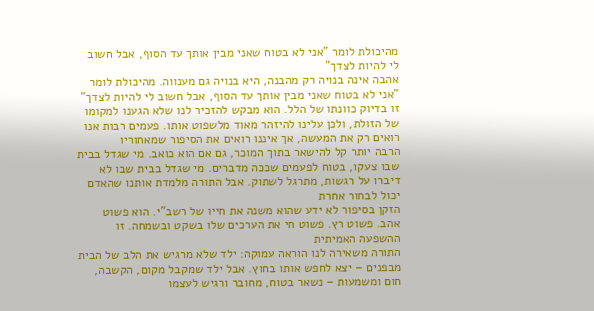מהיכולת לומר "אני לא בטוח שאני מבין אותך עד הסוף, אבל חשוב לי להיות לצדך"
אהבה אינה בנויה רק מהבנה, היא בנויה גם מענווה. מהיכולת לומר "אני לא בטוח שאני מבין אותך עד הסוף, אבל חשוב לי להיות לצדך"
זו בדיוק כוונתו של הלל. הוא מבקש להזכיר לנו שלא הגענו למקומו של הזולת, ולכן עלינו להיזהר מאוד מלשפוט אותו. פעמים רבות אנו רואים רק את המעשה, אך איננו רואים את הסיפור שמאחוריו
הרבה יותר קל להישאר בתוך המוכר, גם אם הוא כואב. מי שגדל בבית שבו צעקו, בטוח לפעמים שככה מדברים. מי שגדל בבית שבו לא דיברו על רגשות, מתרגל לשתוק. אבל התורה מלמדת אותנו שהאדם יכול לבחור אחרת
הזקן בסיפור לא ידע שהוא משנה את חייו של רשב"י. הוא פשוט אהב. פשוט רץ. פשוט חי את הערכים שלו בשקט ובשמחה. זו ההשפעה האמיתית
התורה משאירה לנו הוראה עמוקה: ילד שלא מרגיש את הלב של הבית מבפנים – יצא לחפש אותו בחוץ. אבל ילד שמקבל מקום, הקשבה, חום ומשמעות – נשאר בטוח, מחובר ורגיש לעצמו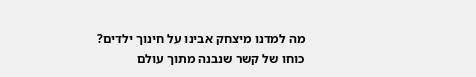מה למדנו מיצחק אבינו על חינוך ילדים? כוחו של קשר שנבנה מתוך עולם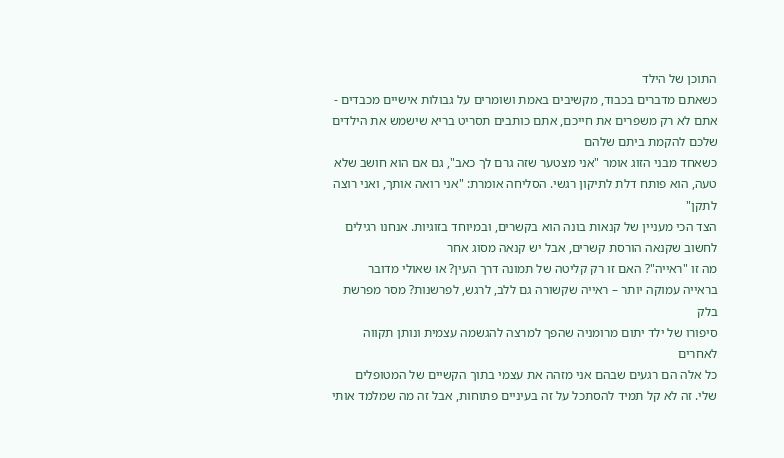התוכן של הילד
כשאתם מדברים בכבוד, מקשיבים באמת ושומרים על גבולות אישיים מכבדים - אתם לא רק משפרים את חייכם, אתם כותבים תסריט בריא שישמש את הילדים שלכם להקמת ביתם שלהם
כשאחד מבני הזוג אומר "אני מצטער שזה גרם לך כאב", גם אם הוא חושב שלא טעה, הוא פותח דלת לתיקון רגשי. הסליחה אומרת: "אני רואה אותך, ואני רוצה לתקן"
הצד הכי מעניין של קנאות בונה הוא בקשרים, ובמיוחד בזוגיות. אנחנו רגילים לחשוב שקנאה הורסת קשרים, אבל יש קנאה מסוג אחר
מה זו "ראייה"? האם זו רק קליטה של תמונה דרך העין? או שאולי מדובר בראייה עמוקה יותר – ראייה שקשורה גם ללב, לרגש, לפרשנות? מסר מפרשת בלק
סיפורו של ילד יתום מרומניה שהפך למרצה להגשמה עצמית ונותן תקווה לאחרים
כל אלה הם רגעים שבהם אני מזהה את עצמי בתוך הקשיים של המטופלים שלי. זה לא קל תמיד להסתכל על זה בעיניים פתוחות, אבל זה מה שמלמד אותי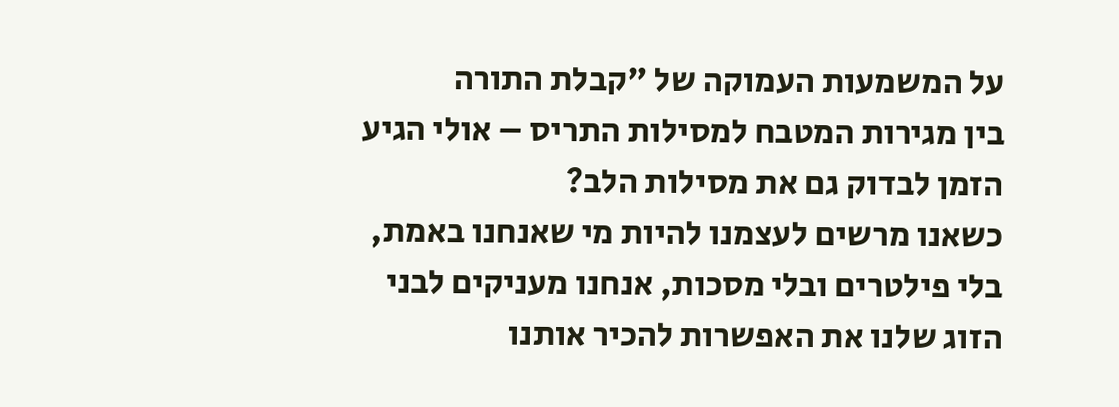על המשמעות העמוקה של "קבלת התורה
בין מגירות המטבח למסילות התריס – אולי הגיע הזמן לבדוק גם את מסילות הלב?
כשאנו מרשים לעצמנו להיות מי שאנחנו באמת, בלי פילטרים ובלי מסכות, אנחנו מעניקים לבני הזוג שלנו את האפשרות להכיר אותנו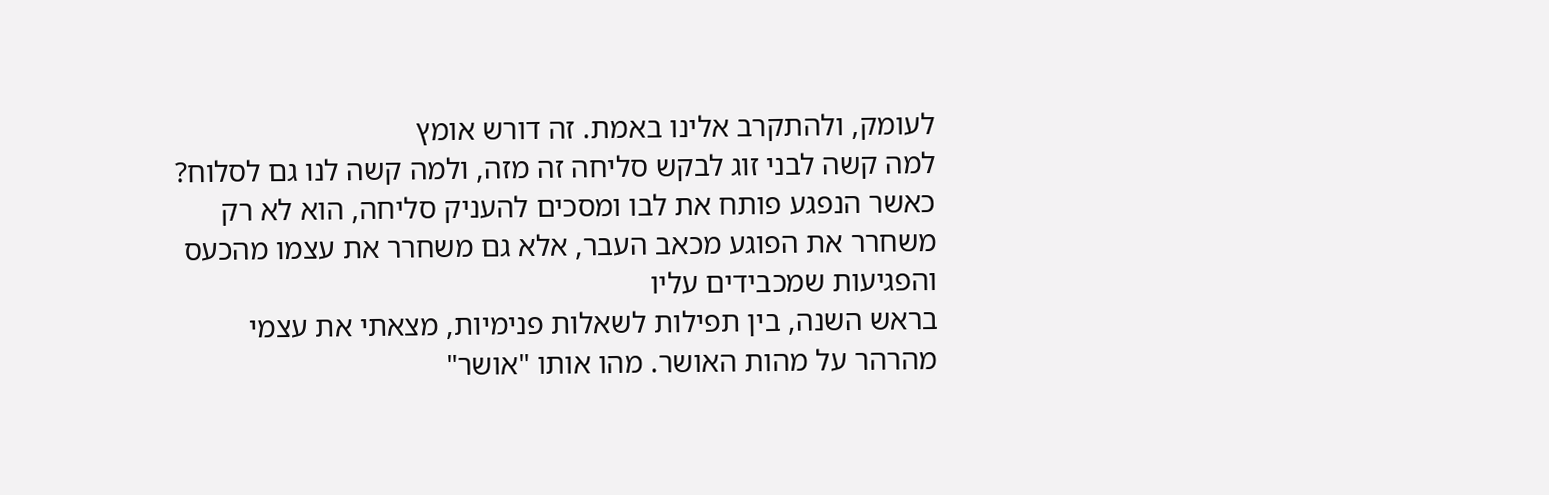לעומק, ולהתקרב אלינו באמת. זה דורש אומץ
למה קשה לבני זוג לבקש סליחה זה מזה, ולמה קשה לנו גם לסלוח?
כאשר הנפגע פותח את לבו ומסכים להעניק סליחה, הוא לא רק משחרר את הפוגע מכאב העבר, אלא גם משחרר את עצמו מהכעס והפגיעות שמכבידים עליו
בראש השנה, בין תפילות לשאלות פנימיות, מצאתי את עצמי מהרהר על מהות האושר. מהו אותו "אושר"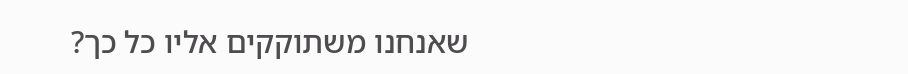שאנחנו משתוקקים אליו כל כך?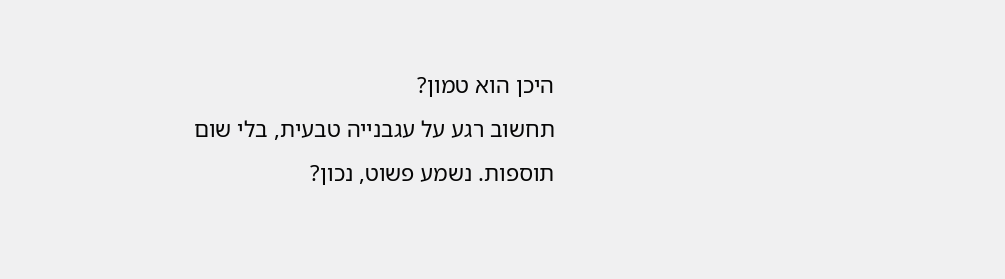היכן הוא טמון?
תחשוב רגע על עגבנייה טבעית, בלי שום תוספות. נשמע פשוט, נכון?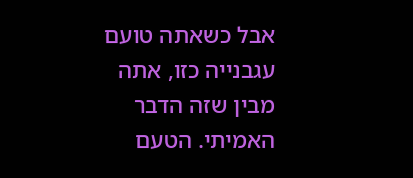אבל כשאתה טועם עגבנייה כזו, אתה מבין שזה הדבר האמיתי. הטעם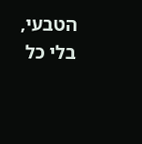הטבעי, בלי כל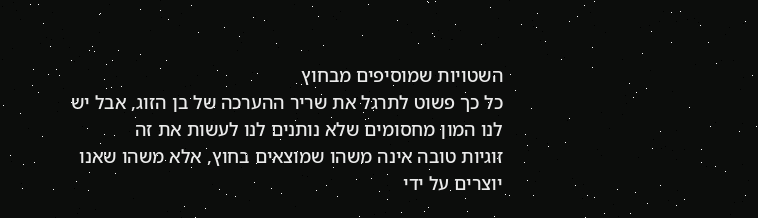השטויות שמוסיפים מבחוץ
כל כך פשוט לתרגל את שריר ההערכה של בן הזוג, אבל יש לנו המון מחסומים שלא נותנים לנו לעשות את זה
זוגיות טובה אינה משהו שמוצאים בחוץ, אלא משהו שאנו יוצרים על ידי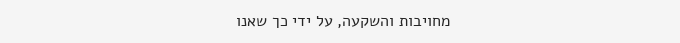מחויבות והשקעה, על ידי כך שאנו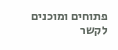פתוחים ומוכנים לקשר